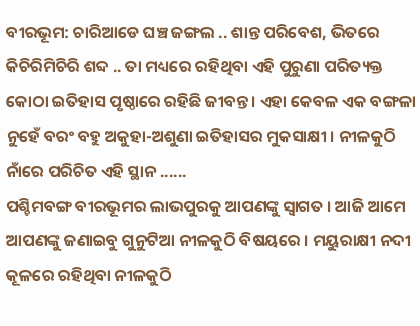ବୀରଭୂମ: ଚାରିଆଡେ ଘଞ୍ଚ ଜଙ୍ଗଲ .. ଶାନ୍ତ ପରିବେଶ, ଭିତରେ କିଚିରିମିଚିରି ଶବ୍ଦ .. ତା ମଧ୍ୟରେ ରହିଥିବା ଏହି ପୁରୁଣା ପରିତ୍ୟକ୍ତ କୋଠା ଇତିହାସ ପୃଷ୍ଠାରେ ରହିଛି ଜୀବନ୍ତ । ଏହା କେବଳ ଏକ ବଙ୍ଗଳା ନୁହେଁ ବରଂ ବହୁ ଅକୁହା-ଅଶୁଣା ଇତିହାସର ମୁକସାକ୍ଷୀ । ନୀଳକୁଠି ନାଁରେ ପରିଚିତ ଏହି ସ୍ଥାନ ......
ପଶ୍ଚିମବଙ୍ଗ ବୀରଭୂମର ଲାଭପୁରକୁ ଆପଣଙ୍କୁ ସ୍ବାଗତ । ଆଜି ଆମେ ଆପଣଙ୍କୁ ଜଣାଇବୁ ଗୁନୁଟିଆ ନୀଳକୁଠି ବିଷୟରେ । ମୟୁରାକ୍ଷୀ ନଦୀ କୂଳରେ ରହିଥିବା ନୀଳକୁଠି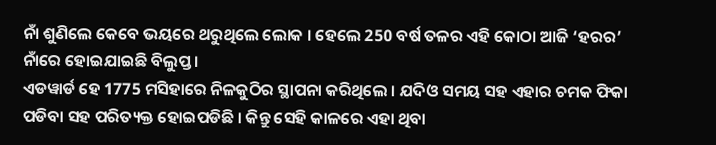ନାଁ ଶୁଣିଲେ କେବେ ଭୟରେ ଥରୁଥିଲେ ଲୋକ । ହେଲେ 250 ବର୍ଷ ତଳର ଏହି କୋଠା ଆଜି ‘ହରର’ ନାଁରେ ହୋଇଯାଇଛି ବିଲୁପ୍ତ ।
ଏଡୱାର୍ଡ ହେ 1775 ମସିହାରେ ନିଳକୁଠିର ସ୍ଥାପନା କରିଥିଲେ । ଯଦିଓ ସମୟ ସହ ଏହାର ଚମକ ଫିକା ପଡିବା ସହ ପରିତ୍ୟକ୍ତ ହୋଇପଡିଛି । କିନ୍ତୁ ସେହି କାଳରେ ଏହା ଥିବା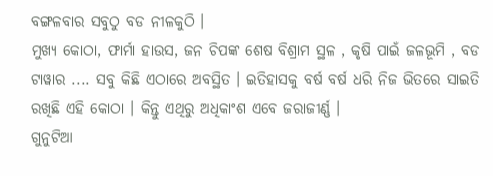ବଙ୍ଗଳବାର ସବୁଠୁ ବଡ ନୀଳକୁଠି ।
ମୁଖ୍ୟ କୋଠା, ଫାର୍ମା ହାଉସ, ଜନ ଚିପଙ୍କ ଶେଷ ବିଶ୍ରାମ ସ୍ଥଳ , କୃଷି ପାଇଁ ଜଳଭୂମି , ବଡ ଟାୱାର .... ସବୁ କିଛି ଏଠାରେ ଅବସ୍ଥିତ । ଇତିହାସକୁ ବର୍ଷ ବର୍ଷ ଧରି ନିଜ ଭିତରେ ସାଇତି ରଖିଛି ଏହି କୋଠା । କିନ୍ତୁ ଏଥିରୁ ଅଧିକାଂଶ ଏବେ ଜରାଜୀର୍ଣ୍ଣ ।
ଗୁନୁଟିଆ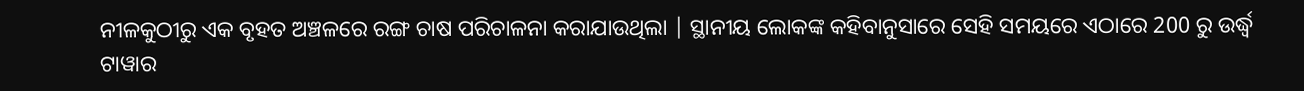ନୀଳକୁଠୀରୁ ଏକ ବୃହତ ଅଞ୍ଚଳରେ ରଙ୍ଗ ଚାଷ ପରିଚାଳନା କରାଯାଉଥିଲା | ସ୍ଥାନୀୟ ଲୋକଙ୍କ କହିବାନୁସାରେ ସେହି ସମୟରେ ଏଠାରେ 200 ରୁ ଉର୍ଦ୍ଧ୍ବ ଟାୱାର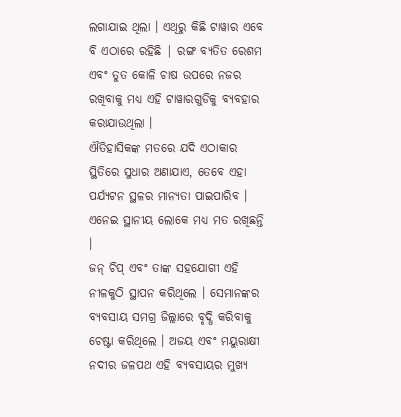ଲଗାଯାଇ ଥିଲା । ଏଥିରୁ କିଛି ଟାୱାର ଏବେ ବି ଏଠାରେ ରହିଛି | ରଙ୍ଗ ବ୍ୟତିତ ରେଶମ ଏବଂ ତୁତ କୋଳି ଚାଷ ଉପରେ ନଜର ରଖିବାକୁ ମଧ୍ୟ ଏହି ଟାୱାରଗୁଡିକୁ ବ୍ୟବହାର କରାଯାଉଥିଲା ।
ଐତିହାସିକଙ୍କ ମତରେ ଯଦି ଏଠାକାର ସ୍ଥିତିରେ ସୁଧାର ଅଣାଯାଏ, ତେବେ ଏହା ପର୍ଯ୍ୟଟନ ସ୍ଥଳର ମାନ୍ୟତା ପାଇପାରିବ । ଏନେଇ ସ୍ଥାନୀୟ ଲୋକେ ମଧ୍ୟ ମତ ରଖିଛନ୍ତି ।
ଜନ୍ ଚିପ୍ ଏବଂ ତାଙ୍କ ସହଯୋଗୀ ଏହି ନୀଳକୁଠି ସ୍ଥାପନ କରିଥିଲେ । ସେମାନଙ୍କର ବ୍ୟବସାୟ ସମଗ୍ର ଜିଲ୍ଲାରେ ବୃଦ୍ଧି କରିବାକୁ ଚେଷ୍ଟା କରିଥିଲେ । ଅଜୟ ଏବଂ ମୟୁରାକ୍ଷୀ ନଦୀର ଜଳପଥ ଏହି ବ୍ୟବସାୟର ମୁଖ୍ୟ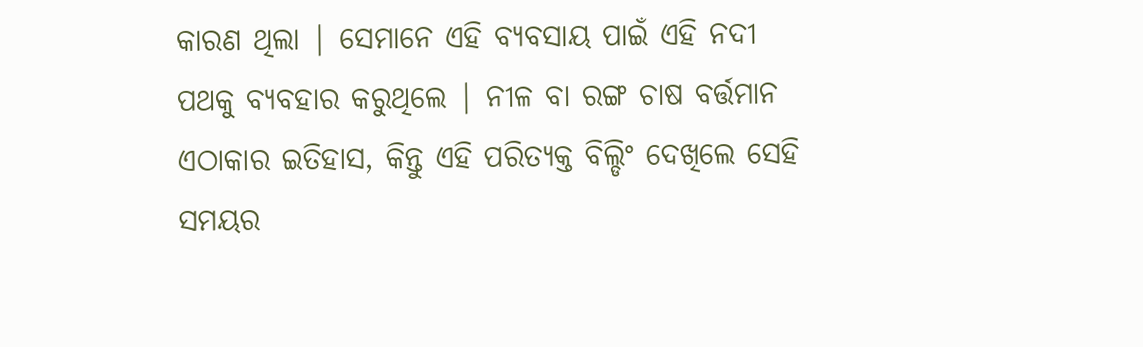କାରଣ ଥିଲା | ସେମାନେ ଏହି ବ୍ୟବସାୟ ପାଇଁ ଏହି ନଦୀ ପଥକୁ ବ୍ୟବହାର କରୁଥିଲେ | ନୀଳ ବା ରଙ୍ଗ ଚାଷ ବର୍ତ୍ତମାନ ଏଠାକାର ଇତିହାସ, କିନ୍ତୁ ଏହି ପରିତ୍ୟକ୍ତ ବିଲ୍ଡିଂ ଦେଖିଲେ ସେହି ସମୟର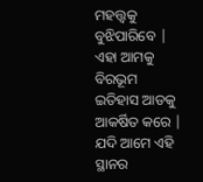ମହତ୍ତ୍ବକୁ ବୁଝିପାରିବେ | ଏହା ଆମକୁ ବିରଭୂମ ଇତିହାସ ଆଡକୁ ଆକର୍ଷିତ କରେ | ଯଦି ଆମେ ଏହି ସ୍ଥାନର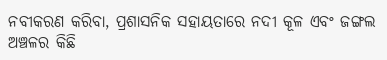ନବୀକରଣ କରିବା, ପ୍ରଶାସନିକ ସହାୟତାରେ ନଦୀ କୂଳ ଏବଂ ଜଙ୍ଗଲ ଅଞ୍ଚଳର କିଛି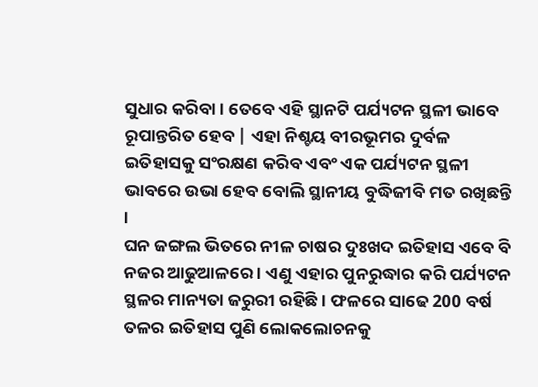ସୁଧାର କରିବା । ତେବେ ଏହି ସ୍ଥାନଟି ପର୍ଯ୍ୟଟନ ସ୍ଥଳୀ ଭାବେ ରୂପାନ୍ତରିତ ହେବ | ଏହା ନିଶ୍ଚୟ ବୀରଭୂମର ଦୁର୍ବଳ ଇତିହାସକୁ ସଂରକ୍ଷଣ କରିବ ଏବଂ ଏକ ପର୍ଯ୍ୟଟନ ସ୍ଥଳୀ ଭାବରେ ଉଭା ହେବ ବୋଲି ସ୍ଥାନୀୟ ବୁଦ୍ଧିଜୀବି ମତ ରଖିଛନ୍ତି ।
ଘନ ଜଙ୍ଗଲ ଭିତରେ ନୀଳ ଚାଷର ଦୁଃଖଦ ଇତିହାସ ଏବେ ବି ନଜର ଆଢୁଆଳରେ । ଏଣୁ ଏହାର ପୁନରୁଦ୍ଧାର କରି ପର୍ଯ୍ୟଟନ ସ୍ଥଳର ମାନ୍ୟତା ଜରୁରୀ ରହିଛି । ଫଳରେ ସାଢେ 200 ବର୍ଷ ତଳର ଇତିହାସ ପୁଣି ଲୋକଲୋଚନକୁ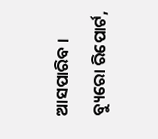ଆସପାରିବ ।
ବ୍ୟୁରୋ ରିପୋର୍ଟ,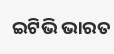ଇଟିଭି ଭାରତ